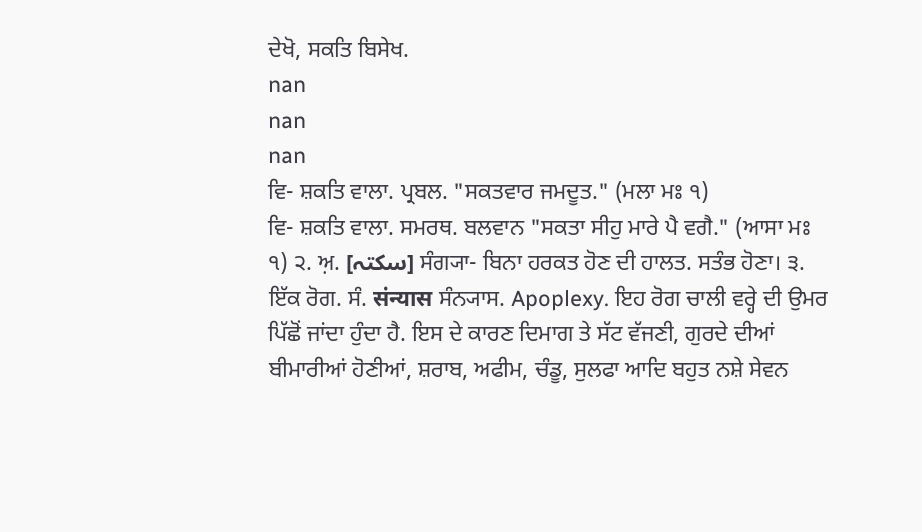ਦੇਖੋ, ਸਕਤਿ ਬਿਸੇਖ.
nan
nan
nan
ਵਿ- ਸ਼ਕਤਿ ਵਾਲਾ. ਪ੍ਰਬਲ. "ਸਕਤਵਾਰ ਜਮਦੂਤ." (ਮਲਾ ਮਃ ੧)
ਵਿ- ਸ਼ਕਤਿ ਵਾਲਾ. ਸਮਰਥ. ਬਲਵਾਨ "ਸਕਤਾ ਸੀਹੁ ਮਾਰੇ ਪੈ ਵਗੈ." (ਆਸਾ ਮਃ ੧) ੨. ਅ਼. [سکتہ] ਸੰਗ੍ਯਾ- ਬਿਨਾ ਹਰਕਤ ਹੋਣ ਦੀ ਹਾਲਤ. ਸਤੰਭ ਹੋਣਾ। ੩. ਇੱਕ ਰੋਗ. ਸੰ. संन्यास ਸੰਨ੍ਯਾਸ. Apoplexy. ਇਹ ਰੋਗ ਚਾਲੀ ਵਰ੍ਹੇ ਦੀ ਉਮਰ ਪਿੱਛੋਂ ਜਾਂਦਾ ਹੁੰਦਾ ਹੈ. ਇਸ ਦੇ ਕਾਰਣ ਦਿਮਾਗ ਤੇ ਸੱਟ ਵੱਜਣੀ, ਗੁਰਦੇ ਦੀਆਂ ਬੀਮਾਰੀਆਂ ਹੋਣੀਆਂ, ਸ਼ਰਾਬ, ਅਫੀਮ, ਚੰਡੂ, ਸੁਲਫਾ ਆਦਿ ਬਹੁਤ ਨਸ਼ੇ ਸੇਵਨ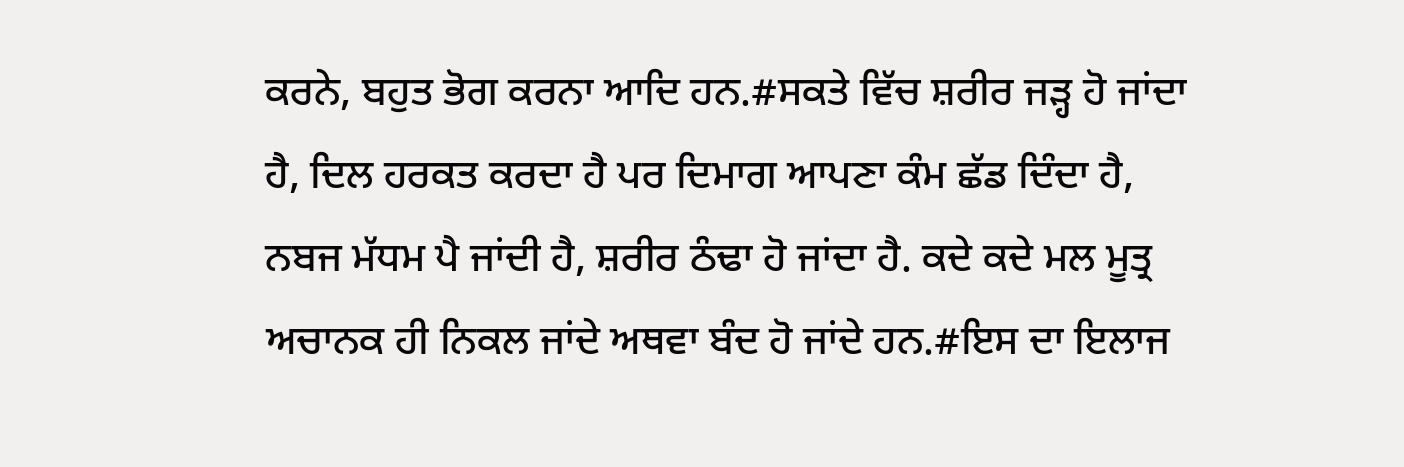ਕਰਨੇ, ਬਹੁਤ ਭੋਗ ਕਰਨਾ ਆਦਿ ਹਨ.#ਸਕਤੇ ਵਿੱਚ ਸ਼ਰੀਰ ਜੜ੍ਹ ਹੋ ਜਾਂਦਾ ਹੈ, ਦਿਲ ਹਰਕਤ ਕਰਦਾ ਹੈ ਪਰ ਦਿਮਾਗ ਆਪਣਾ ਕੰਮ ਛੱਡ ਦਿੰਦਾ ਹੈ, ਨਬਜ ਮੱਧਮ ਪੈ ਜਾਂਦੀ ਹੈ, ਸ਼ਰੀਰ ਠੰਢਾ ਹੋ ਜਾਂਦਾ ਹੈ. ਕਦੇ ਕਦੇ ਮਲ ਮੂਤ੍ਰ ਅਚਾਨਕ ਹੀ ਨਿਕਲ ਜਾਂਦੇ ਅਥਵਾ ਬੰਦ ਹੋ ਜਾਂਦੇ ਹਨ.#ਇਸ ਦਾ ਇਲਾਜ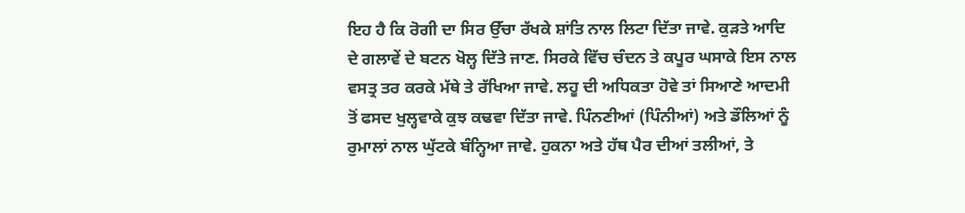ਇਹ ਹੈ ਕਿ ਰੋਗੀ ਦਾ ਸਿਰ ਉੱਚਾ ਰੱਖਕੇ ਸ਼ਾਂਤਿ ਨਾਲ ਲਿਟਾ ਦਿੱਤਾ ਜਾਵੇ. ਕੁੜਤੇ ਆਦਿ ਦੇ ਗਲਾਵੇਂ ਦੇ ਬਟਨ ਖੋਲ੍ਹ ਦਿੱਤੇ ਜਾਣ. ਸਿਰਕੇ ਵਿੱਚ ਚੰਦਨ ਤੇ ਕਪੂਰ ਘਸਾਕੇ ਇਸ ਨਾਲ ਵਸਤ੍ਰ ਤਰ ਕਰਕੇ ਮੱਥੇ ਤੇ ਰੱਖਿਆ ਜਾਵੇ. ਲਹੂ ਦੀ ਅਧਿਕਤਾ ਹੋਵੇ ਤਾਂ ਸਿਆਣੇ ਆਦਮੀ ਤੋਂ ਫਸਦ ਖੁਲ੍ਹਵਾਕੇ ਕੁਝ ਕਢਵਾ ਦਿੱਤਾ ਜਾਵੇ. ਪਿੰਨਣੀਆਂ (ਪਿੰਨੀਆਂ) ਅਤੇ ਡੌਲਿਆਂ ਨੂੰ ਰੁਮਾਲਾਂ ਨਾਲ ਘੁੱਟਕੇ ਬੰਨ੍ਹਿਆ ਜਾਵੇ. ਹੁਕਨਾ ਅਤੇ ਹੱਥ ਪੈਰ ਦੀਆਂ ਤਲੀਆਂ, ਤੇ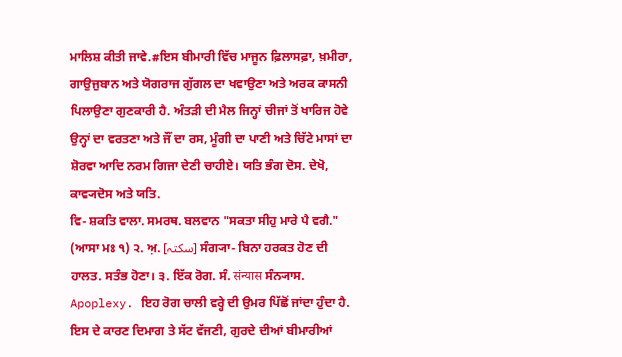ਮਾਲਿਸ਼ ਕੀਤੀ ਜਾਵੇ.#ਇਸ ਬੀਮਾਰੀ ਵਿੱਚ ਮਾਜੂਨ ਫ਼ਿਲਾਸਫ਼ਾ, ਖ਼ਮੀਰਾ, ਗਾਉਜੁਬਾਨ ਅਤੇ ਯੋਗਰਾਜ ਗੁੱਗਲ ਦਾ ਖਵਾਉਣਾ ਅਤੇ ਅਰਕ ਕਾਸਨੀ ਪਿਲਾਉਣਾ ਗੁਣਕਾਰੀ ਹੈ. ਅੰਤੜੀ ਦੀ ਮੈਲ ਜਿਨ੍ਹਾਂ ਚੀਜਾਂ ਤੋਂ ਖਾਰਿਜ ਹੋਵੇ ਉਨ੍ਹਾਂ ਦਾ ਵਰਤਣਾ ਅਤੇ ਜੌਂ ਦਾ ਰਸ, ਮੂੰਗੀ ਦਾ ਪਾਣੀ ਅਤੇ ਚਿੱਟੇ ਮਾਸਾਂ ਦਾ ਸ਼ੋਰਵਾ ਆਦਿ ਨਰਮ ਗਿਜਾ ਦੇਣੀ ਚਾਹੀਏ। ਯਤਿ ਭੰਗ ਦੋਸ. ਦੇਖੋ, ਕਾਵ੍ਯਦੋਸ ਅਤੇ ਯਤਿ.
ਵਿ- ਸ਼ਕਤਿ ਵਾਲਾ. ਸਮਰਥ. ਬਲਵਾਨ "ਸਕਤਾ ਸੀਹੁ ਮਾਰੇ ਪੈ ਵਗੈ." (ਆਸਾ ਮਃ ੧) ੨. ਅ਼. [سکتہ] ਸੰਗ੍ਯਾ- ਬਿਨਾ ਹਰਕਤ ਹੋਣ ਦੀ ਹਾਲਤ. ਸਤੰਭ ਹੋਣਾ। ੩. ਇੱਕ ਰੋਗ. ਸੰ. संन्यास ਸੰਨ੍ਯਾਸ. Apoplexy. ਇਹ ਰੋਗ ਚਾਲੀ ਵਰ੍ਹੇ ਦੀ ਉਮਰ ਪਿੱਛੋਂ ਜਾਂਦਾ ਹੁੰਦਾ ਹੈ. ਇਸ ਦੇ ਕਾਰਣ ਦਿਮਾਗ ਤੇ ਸੱਟ ਵੱਜਣੀ, ਗੁਰਦੇ ਦੀਆਂ ਬੀਮਾਰੀਆਂ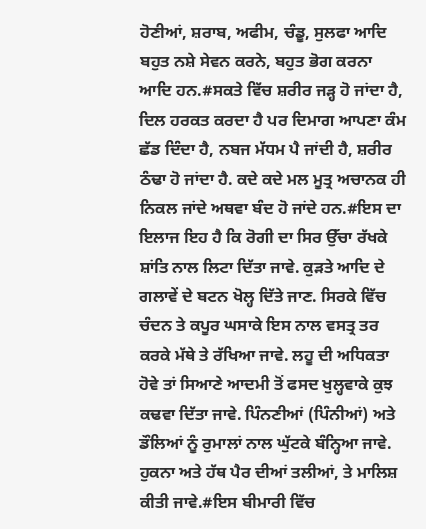ਹੋਣੀਆਂ, ਸ਼ਰਾਬ, ਅਫੀਮ, ਚੰਡੂ, ਸੁਲਫਾ ਆਦਿ ਬਹੁਤ ਨਸ਼ੇ ਸੇਵਨ ਕਰਨੇ, ਬਹੁਤ ਭੋਗ ਕਰਨਾ ਆਦਿ ਹਨ.#ਸਕਤੇ ਵਿੱਚ ਸ਼ਰੀਰ ਜੜ੍ਹ ਹੋ ਜਾਂਦਾ ਹੈ, ਦਿਲ ਹਰਕਤ ਕਰਦਾ ਹੈ ਪਰ ਦਿਮਾਗ ਆਪਣਾ ਕੰਮ ਛੱਡ ਦਿੰਦਾ ਹੈ, ਨਬਜ ਮੱਧਮ ਪੈ ਜਾਂਦੀ ਹੈ, ਸ਼ਰੀਰ ਠੰਢਾ ਹੋ ਜਾਂਦਾ ਹੈ. ਕਦੇ ਕਦੇ ਮਲ ਮੂਤ੍ਰ ਅਚਾਨਕ ਹੀ ਨਿਕਲ ਜਾਂਦੇ ਅਥਵਾ ਬੰਦ ਹੋ ਜਾਂਦੇ ਹਨ.#ਇਸ ਦਾ ਇਲਾਜ ਇਹ ਹੈ ਕਿ ਰੋਗੀ ਦਾ ਸਿਰ ਉੱਚਾ ਰੱਖਕੇ ਸ਼ਾਂਤਿ ਨਾਲ ਲਿਟਾ ਦਿੱਤਾ ਜਾਵੇ. ਕੁੜਤੇ ਆਦਿ ਦੇ ਗਲਾਵੇਂ ਦੇ ਬਟਨ ਖੋਲ੍ਹ ਦਿੱਤੇ ਜਾਣ. ਸਿਰਕੇ ਵਿੱਚ ਚੰਦਨ ਤੇ ਕਪੂਰ ਘਸਾਕੇ ਇਸ ਨਾਲ ਵਸਤ੍ਰ ਤਰ ਕਰਕੇ ਮੱਥੇ ਤੇ ਰੱਖਿਆ ਜਾਵੇ. ਲਹੂ ਦੀ ਅਧਿਕਤਾ ਹੋਵੇ ਤਾਂ ਸਿਆਣੇ ਆਦਮੀ ਤੋਂ ਫਸਦ ਖੁਲ੍ਹਵਾਕੇ ਕੁਝ ਕਢਵਾ ਦਿੱਤਾ ਜਾਵੇ. ਪਿੰਨਣੀਆਂ (ਪਿੰਨੀਆਂ) ਅਤੇ ਡੌਲਿਆਂ ਨੂੰ ਰੁਮਾਲਾਂ ਨਾਲ ਘੁੱਟਕੇ ਬੰਨ੍ਹਿਆ ਜਾਵੇ. ਹੁਕਨਾ ਅਤੇ ਹੱਥ ਪੈਰ ਦੀਆਂ ਤਲੀਆਂ, ਤੇ ਮਾਲਿਸ਼ ਕੀਤੀ ਜਾਵੇ.#ਇਸ ਬੀਮਾਰੀ ਵਿੱਚ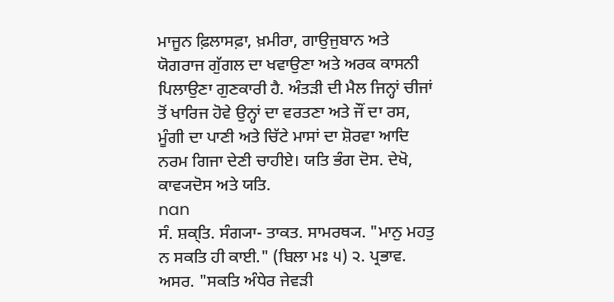ਮਾਜੂਨ ਫ਼ਿਲਾਸਫ਼ਾ, ਖ਼ਮੀਰਾ, ਗਾਉਜੁਬਾਨ ਅਤੇ ਯੋਗਰਾਜ ਗੁੱਗਲ ਦਾ ਖਵਾਉਣਾ ਅਤੇ ਅਰਕ ਕਾਸਨੀ ਪਿਲਾਉਣਾ ਗੁਣਕਾਰੀ ਹੈ. ਅੰਤੜੀ ਦੀ ਮੈਲ ਜਿਨ੍ਹਾਂ ਚੀਜਾਂ ਤੋਂ ਖਾਰਿਜ ਹੋਵੇ ਉਨ੍ਹਾਂ ਦਾ ਵਰਤਣਾ ਅਤੇ ਜੌਂ ਦਾ ਰਸ, ਮੂੰਗੀ ਦਾ ਪਾਣੀ ਅਤੇ ਚਿੱਟੇ ਮਾਸਾਂ ਦਾ ਸ਼ੋਰਵਾ ਆਦਿ ਨਰਮ ਗਿਜਾ ਦੇਣੀ ਚਾਹੀਏ। ਯਤਿ ਭੰਗ ਦੋਸ. ਦੇਖੋ, ਕਾਵ੍ਯਦੋਸ ਅਤੇ ਯਤਿ.
nan
ਸੰ. ਸ਼ਕ੍ਤਿ. ਸੰਗ੍ਯਾ- ਤਾਕਤ. ਸਾਮਰਥ੍ਯ. "ਮਾਨੁ ਮਹਤੁ ਨ ਸਕਤਿ ਹੀ ਕਾਈ." (ਬਿਲਾ ਮਃ ੫) ੨. ਪ੍ਰਭਾਵ. ਅਸਰ. "ਸਕਤਿ ਅੰਧੇਰ ਜੇਵੜੀ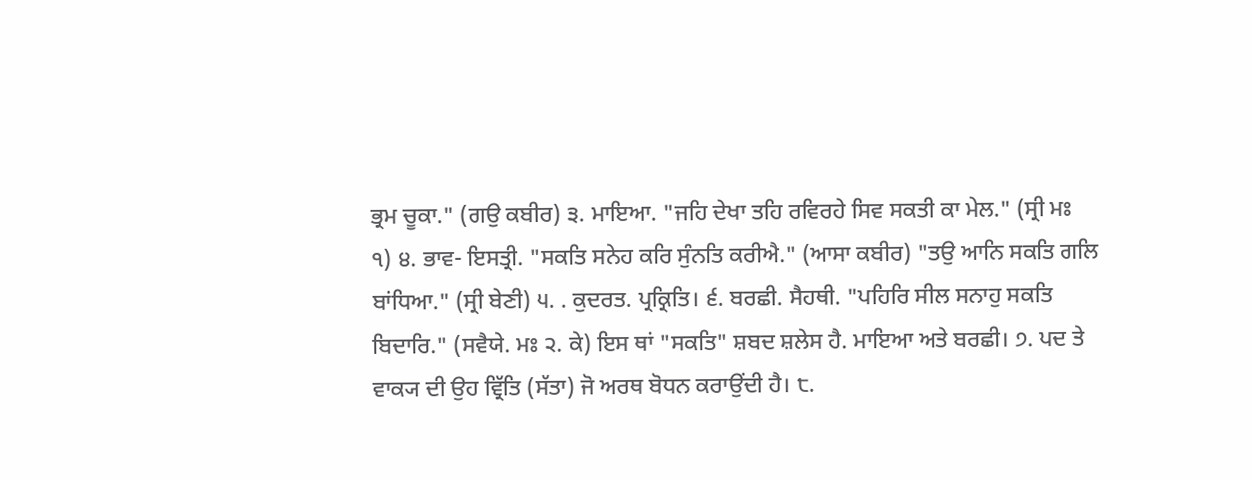ਭ੍ਰਮ ਚੂਕਾ." (ਗਉ ਕਬੀਰ) ੩. ਮਾਇਆ. "ਜਹਿ ਦੇਖਾ ਤਹਿ ਰਵਿਰਹੇ ਸਿਵ ਸਕਤੀ ਕਾ ਮੇਲ." (ਸ੍ਰੀ ਮਃ ੧) ੪. ਭਾਵ- ਇਸਤ੍ਰੀ. "ਸਕਤਿ ਸਨੇਹ ਕਰਿ ਸੁੰਨਤਿ ਕਰੀਐ." (ਆਸਾ ਕਬੀਰ) "ਤਉ ਆਨਿ ਸਕਤਿ ਗਲਿ ਬਾਂਧਿਆ." (ਸ੍ਰੀ ਬੇਣੀ) ੫. . ਕੁਦਰਤ. ਪ੍ਰਕ੍ਰਿਤਿ। ੬. ਬਰਛੀ. ਸੈਹਥੀ. "ਪਹਿਰਿ ਸੀਲ ਸਨਾਹੁ ਸਕਤਿ ਬਿਦਾਰਿ." (ਸਵੈਯੇ. ਮਃ ੨. ਕੇ) ਇਸ ਥਾਂ "ਸਕਤਿ" ਸ਼ਬਦ ਸ਼ਲੇਸ ਹੈ. ਮਾਇਆ ਅਤੇ ਬਰਛੀ। ੭. ਪਦ ਤੇ ਵਾਕ੍ਯ ਦੀ ਉਹ ਵ੍ਰਿੱਤਿ (ਸੱਤਾ) ਜੋ ਅਰਥ ਬੋਧਨ ਕਰਾਉਂਦੀ ਹੈ। ੮.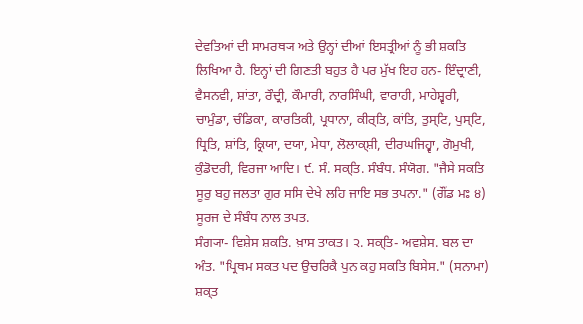ਦੇਵਤਿਆਂ ਦੀ ਸਾਮਰਥ੍ਯ ਅਤੇ ਉਨ੍ਹਾਂ ਦੀਆਂ ਇਸਤ੍ਰੀਆਂ ਨੂੰ ਭੀ ਸ਼ਕਤਿ ਲਿਖਿਆ ਹੈ. ਇਨ੍ਹਾਂ ਦੀ ਗਿਣਤੀ ਬਹੁਤ ਹੈ ਪਰ ਮੁੱਖ ਇਹ ਹਨ- ਇੰਦ੍ਰਾਣੀ, ਵੈਸਨਵੀ, ਸ਼ਾਂਤਾ, ਰੌਦ੍ਰੀ, ਕੌਮਾਰੀ, ਨਾਰਸਿੰਘੀ, ਵਾਰਾਹੀ, ਮਾਹੇਸ਼੍ਵਰੀ, ਚਾਮੁੰਡਾ, ਚੰਡਿਕਾ, ਕਾਰਤਿਕੀ, ਪ੍ਰਧਾਨਾ, ਕੀਰ੍ਤਿ, ਕਾਂਤਿ, ਤੁਸ੍ਟਿ, ਪੁਸ੍ਟਿ, ਧ੍ਰਿਤਿ, ਸ਼ਾਂਤਿ, ਕ੍ਰਿਯਾ, ਦਯਾ, ਮੇਧਾ, ਲੋਲਾਕ੍ਸ਼ੀ, ਦੀਰਘਜਿਹ੍ਵਾ, ਗੋਮੁਖੀ, ਕੁੰਡੋਦਰੀ, ਵਿਰਜਾ ਆਦਿ। ੯. ਸੰ. ਸਕ੍ਤਿ. ਸੰਬੰਧ. ਸੰਯੋਗ. "ਜੈਸੇ ਸਕਤਿ ਸੂਰੁ ਬਹੁ ਜਲਤਾ ਗੁਰ ਸਸਿ ਦੇਖੇ ਲਹਿ ਜਾਇ ਸਭ ਤਪਨਾ." (ਗੌਂਡ ਮਃ ੪) ਸੂਰਜ ਦੇ ਸੰਬੰਧ ਨਾਲ ਤਪਤ.
ਸੰਗ੍ਯਾ- ਵਿਸ਼ੇਸ ਸ਼ਕਤਿ. ਖ਼ਾਸ ਤਾਕਤ। ੨. ਸਕ੍ਤਿ- ਅਵਸ਼ੇਸ. ਬਲ ਦਾ ਅੰਤ. "ਪ੍ਰਿਥਮ ਸਕਤ ਪਦ ਉਚਰਿਕੈ ਪੁਨ ਕਹੁ ਸਕਤਿ ਬਿਸੇਸ." (ਸਨਾਮਾ) ਸ਼ਕ੍ਤ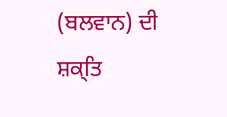(ਬਲਵਾਨ) ਦੀ ਸ਼ਕ੍ਤਿ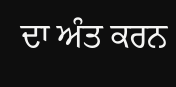ਦਾ ਅੰਤ ਕਰਨ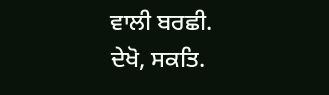ਵਾਲੀ ਬਰਛੀ.
ਦੇਖੋ, ਸਕਤਿ.